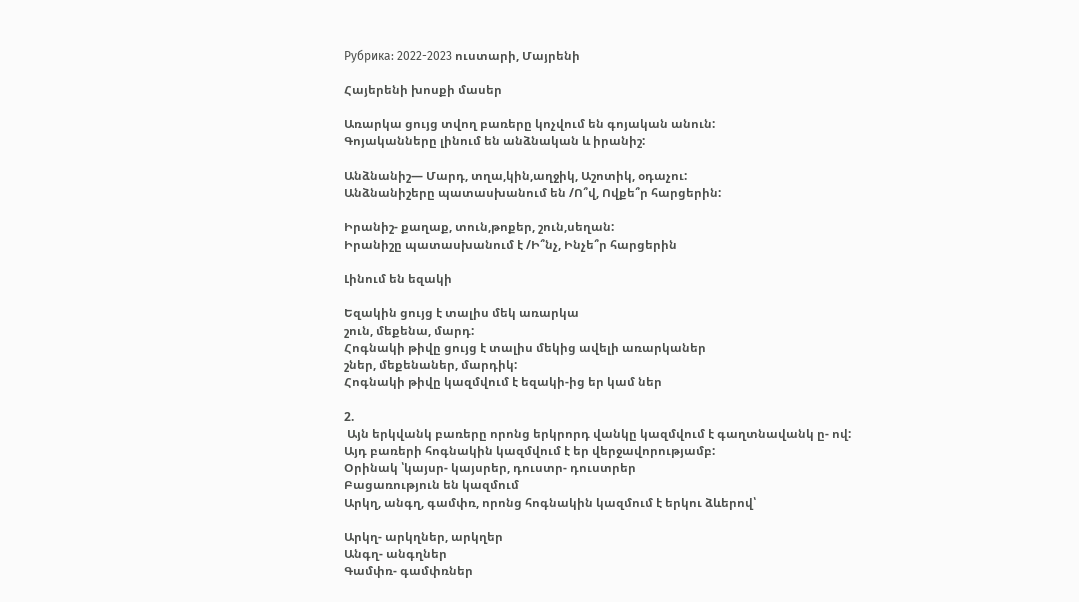Рубрика: 2022-2023 ուստարի, Մայրենի

Հայերենի խոսքի մասեր

Առարկա ցույց տվող բառերը կոչվում են գոյական անուն:
Գոյականները լինում են անձնական և իրանիշ:

Անձնանիշ— Մարդ, տղա,կին,աղջիկ, Աշոտիկ, օդաչու:
Անձնանիշերը պատասխանում են /Ո՞վ, Ովքե՞ր հարցերին:

Իրանիշ- քաղաք, տուն,թոքեր, շուն,սեղան:
Իրանիշը պատասխանում է /Ի՞նչ, Ինչե՞ր հարցերին

Լինում են եզակի

Եզակին ցույց է տալիս մեկ առարկա
շուն, մեքենա, մարդ:
Հոգնակի թիվը ցույց է տալիս մեկից ավելի առարկաներ
շներ, մեքենաներ, մարդիկ:
Հոգնակի թիվը կազմվում է եզակի-ից եր կամ ներ

2.
 Այն երկվանկ բառերը որոնց երկրորդ վանկը կազմվում է գաղտնավանկ ը- ով:
Այդ բառերի հոգնակին կազմվում է եր վերջավորությամբ:
Օրինակ ՝կայսր- կայսրեր, դուստր- դուստրեր
Բացառություն են կազմում
Արկղ, անգղ, գամփռ, որոնց հոգնակին կազմում է երկու ձևերով՝

Արկղ- արկղներ, արկղեր
Անգղ- անգղներ
Գամփռ- գամփռներ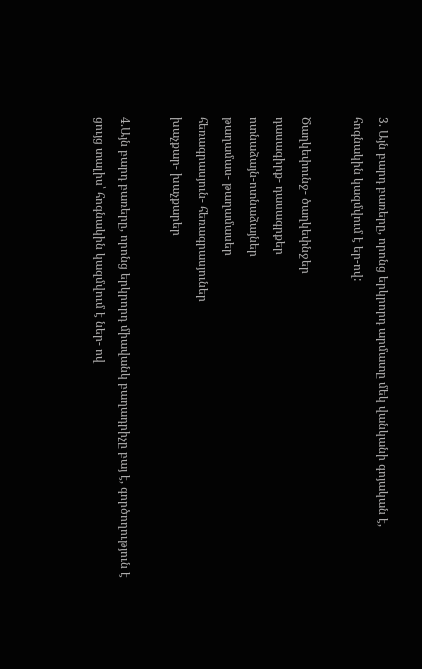3. Այն բարդ բառերը, որոնց երկրորդ արմատը մեկ վանկանի գոյական է, հոգնակին կազմվում է եր-ով:

Ծաղկեփունջ- ծաղկեփնջեր
դասագիրք- դասագրքեր
ոտնաձայն-ոտնաձայներ
թաղամաս- թաղամասեր
հեռագրասյուն- հեռագրասյուներ
խաչքար- խաչքարեր

4.Այն բարդ բառերը, որոնց երկրորդ միավանկ բաղադրիչը բայ է, գործողություն է ցույց տալիս՝ հոգնակին կազմվում է ներ- ով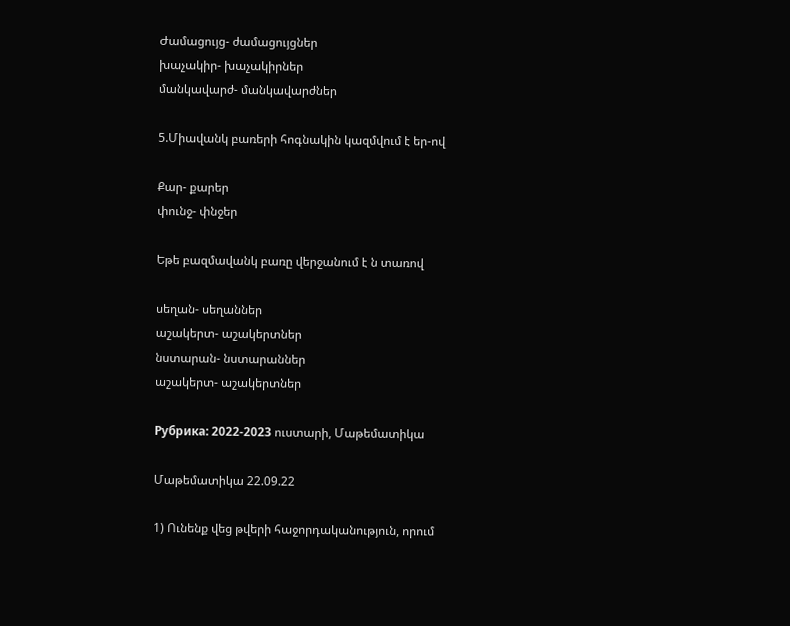Ժամացույց- ժամացույցներ
խաչակիր- խաչակիրներ
մանկավարժ- մանկավարժներ

5.Միավանկ բառերի հոգնակին կազմվում է եր-ով

Քար- քարեր
փունջ- փնջեր

Եթե բազմավանկ բառը վերջանում է ն տառով

սեղան- սեղաններ
աշակերտ- աշակերտներ
նստարան- նստարաններ
աշակերտ- աշակերտներ

Рубрика: 2022-2023 ուստարի, Մաթեմատիկա

Մաթեմատիկա 22.09.22

1) Ունենք վեց թվերի հաջորդականություն, որում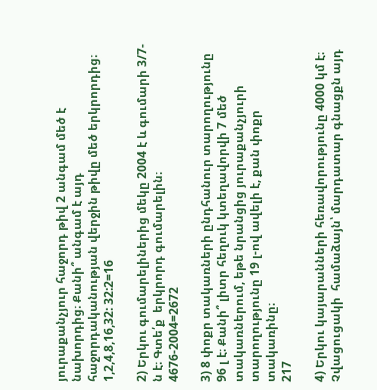յուրաքանչյուր հաջորդ թիվ 2 անգամ մեծ է նախորդից։ Քանի՞ անգամ է այդ հաջորդականության վերջին թիվը մեծ երկրորդից։
1,2,4,8,16,32: 32:2=16

2) Երկու գումարելիներից մեկը 2004 է և գումարի 3/7-ն է։ Գտե՛ք  երկրորդ գումարելին։
4676-2004=2672

3) 8 փոքր տակառների ընդհանուր տարողությունը 96 լ է։ Քանի՞ լիտր հեղուկ կտեղավորվի 7 մեծ տակառներում, եթե նրանցից յուրաքանչյուրի տարողությունը 19 լ-ով ավելի է, քան փոքր տակառինը։
217

4) Երկու կայարանների հեռավորությունը 4000 կմ է։ Չվացուցակի  համաձայն՝ մարդատար գնացքն այդ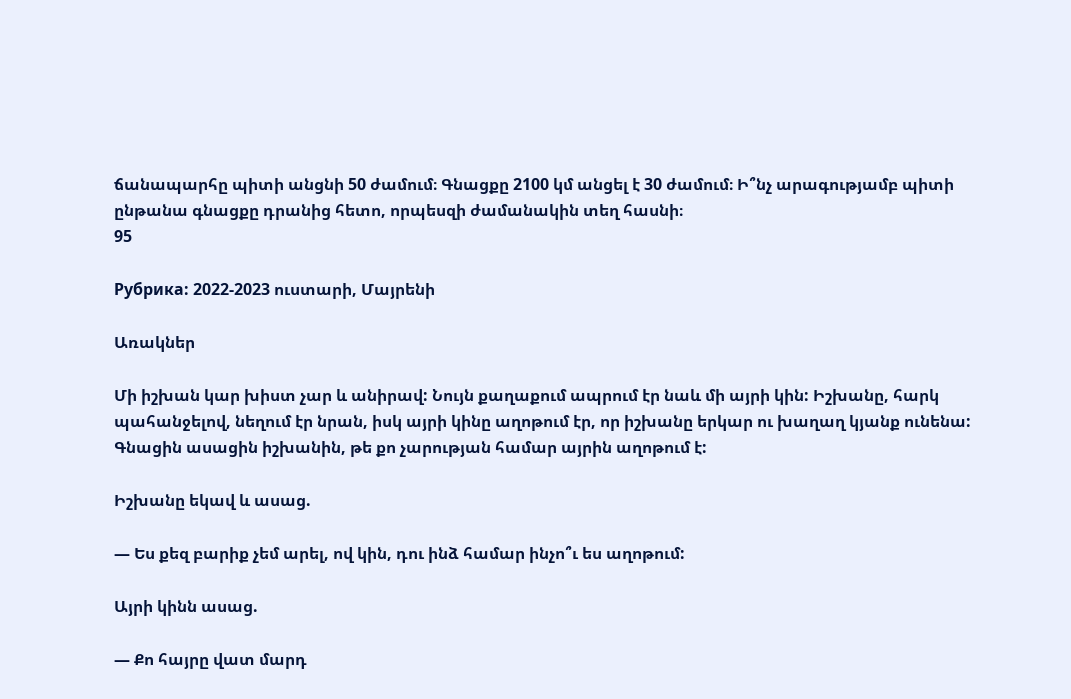ճանապարհը պիտի անցնի 50 ժամում։ Գնացքը 2100 կմ անցել է 30 ժամում։ Ի՞նչ արագությամբ պիտի ընթանա գնացքը դրանից հետո, որպեսզի ժամանակին տեղ հասնի։
95

Рубрика: 2022-2023 ուստարի, Մայրենի

Առակներ

Մի իշխան կար խիստ չար և անիրավ: Նույն քաղաքում ապրում էր նաև մի այրի կին: Իշխանը, հարկ պահանջելով, նեղում էր նրան, իսկ այրի կինը աղոթում էր, որ իշխանը երկար ու խաղաղ կյանք ունենա: Գնացին ասացին իշխանին, թե քո չարության համար այրին աղոթում է:

Իշխանը եկավ և ասաց.

— Ես քեզ բարիք չեմ արել, ով կին, դու ինձ համար ինչո՞ւ ես աղոթում:

Այրի կինն ասաց.

— Քո հայրը վատ մարդ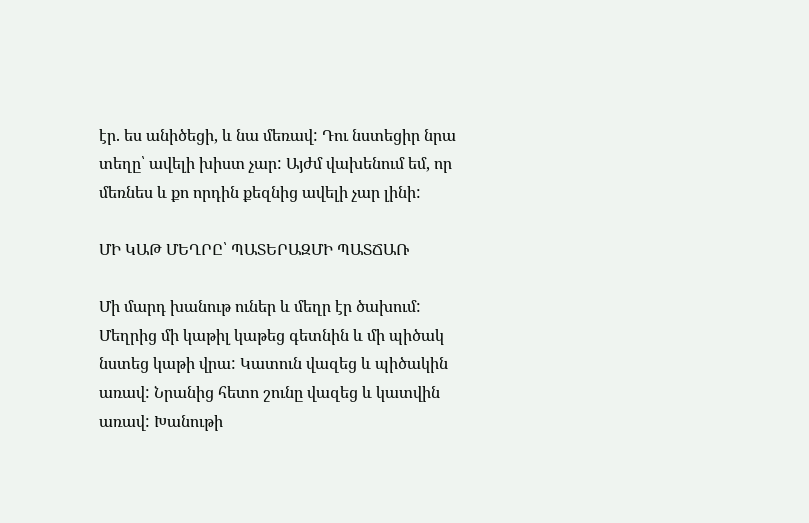էր. ես անիծեցի, և նա մեռավ: Դու նստեցիր նրա տեղը՝ ավելի խիստ չար: Այժմ վախենում եմ, որ մեռնես և քո որդին քեզնից ավելի չար լինի:

ՄԻ ԿԱԹ ՄԵՂՐԸ՝ ՊԱՏԵՐԱԶՄԻ ՊԱՏՃԱՌ

Մի մարդ խանութ ուներ և մեղր էր ծախում: Մեղրից մի կաթիլ կաթեց գետնին և մի պիծակ նստեց կաթի վրա: Կատուն վազեց և պիծակին առավ: Նրանից հետո շունը վազեց և կատվին առավ: Խանութի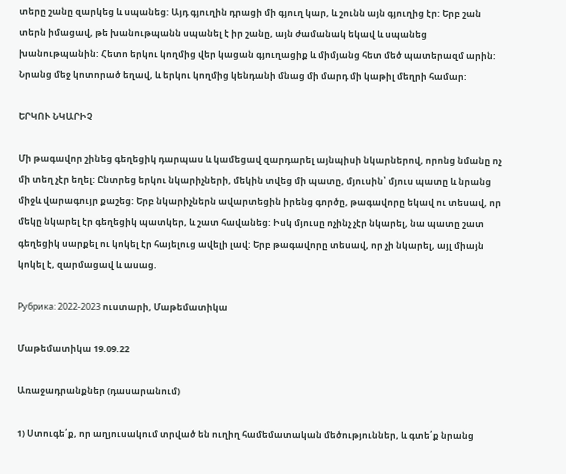տերը շանը զարկեց և սպանեց: Այդ գյուղին դրացի մի գյուղ կար, և շունն այն գյուղից էր: Երբ շան տերն իմացավ, թե խանութպանն սպանել է իր շանը, այն ժամանակ եկավ և սպանեց խանութպանին: Հետո երկու կողմից վեր կացան գյուղացիք և միմյանց հետ մեծ պատերազմ արին: Նրանց մեջ կոտորած եղավ, և երկու կողմից կենդանի մնաց մի մարդ մի կաթիլ մեղրի համար:

ԵՐԿՈՒ ՆԿԱՐԻՉ

Մի թագավոր շինեց գեղեցիկ դարպաս և կամեցավ զարդարել այնպիսի նկարներով, որոնց նմանը ոչ մի տեղ չէր եղել: Ընտրեց երկու նկարիչների, մեկին տվեց մի պատը, մյուսին՝ մյուս պատը և նրանց միջև վարագույր քաշեց: Երբ նկարիչներն ավարտեցին իրենց գործը, թագավորը եկավ ու տեսավ, որ մեկը նկարել էր գեղեցիկ պատկեր, և շատ հավանեց: Իսկ մյուսը ոչինչ չէր նկարել, նա պատը շատ գեղեցիկ սարքել ու կոկել էր հայելուց ավելի լավ: Երբ թագավորը տեսավ, որ չի նկարել, այլ միայն կոկել է, զարմացավ և ասաց.

Рубрика: 2022-2023 ուստարի, Մաթեմատիկա

Մաթեմատիկա 19.09.22

Առաջադրանքներ (դասարանում)

1) Ստուգե՛ք, որ աղյուսակում տրված են ուղիղ համեմատական մեծություններ, և գտե՛ք նրանց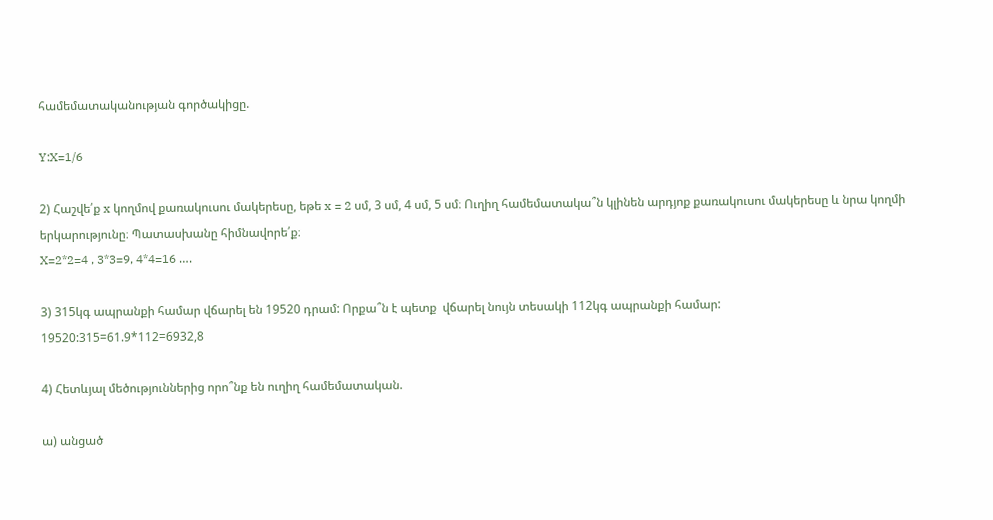համեմատականության գործակիցը.

Y:X=1/6

2) Հաշվե՛ք x կողմով քառակուսու մակերեսը, եթե x = 2 սմ, 3 սմ, 4 սմ, 5 սմ։ Ուղիղ համեմատակա՞ն կլինեն արդյոք քառակուսու մակերեսը և նրա կողմի երկարությունը։ Պատասխանը հիմնավորե՛ք։
X=2*2=4 , 3*3=9, 4*4=16 ….

3) 315կգ ապրանքի համար վճարել են 19520 դրամ: Որքա՞ն է պետք  վճարել նույն տեսակի 112կգ ապրանքի համար:
19520:315=61.9*112=6932,8

4) Հետևյալ մեծություններից որո՞նք են ուղիղ համեմատական.

ա) անցած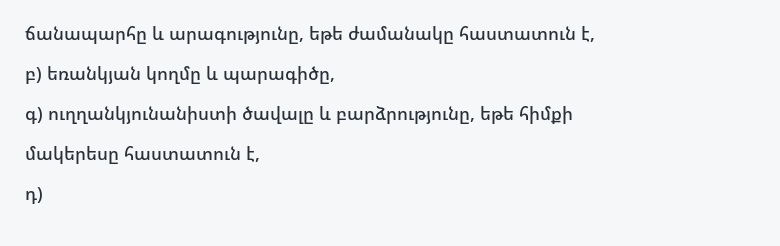ճանապարհը և արագությունը, եթե ժամանակը հաստատուն է,

բ) եռանկյան կողմը և պարագիծը,

գ) ուղղանկյունանիստի ծավալը և բարձրությունը, եթե հիմքի

մակերեսը հաստատուն է,

դ)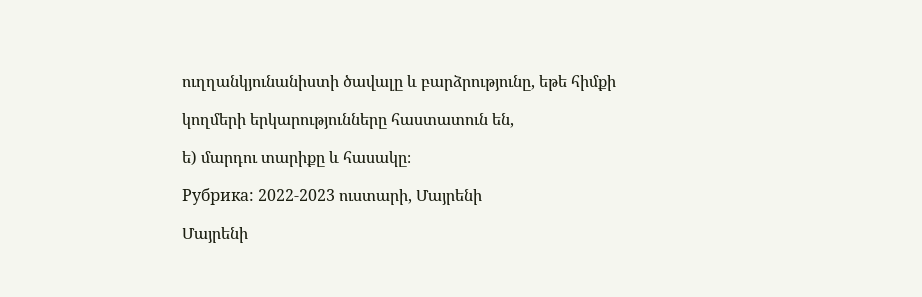ուղղանկյունանիստի ծավալը և բարձրությունը, եթե հիմքի

կողմերի երկարությունները հաստատուն են,

ե) մարդու տարիքը և հասակը։

Рубрика: 2022-2023 ուստարի, Մայրենի

Մայրենի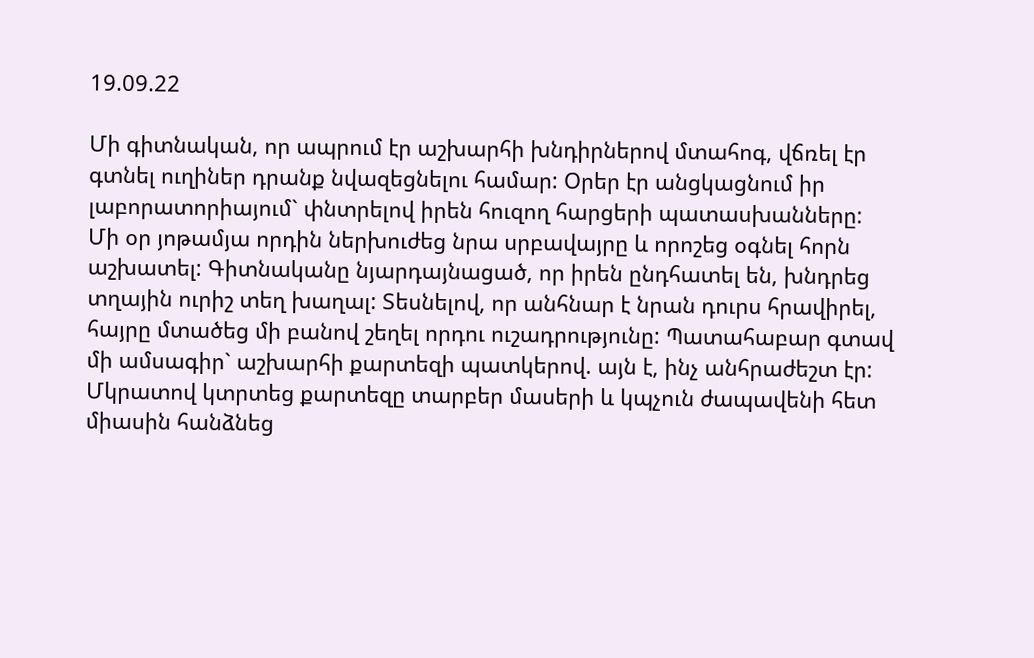19.09.22

Մի գիտնական, որ ապրում էր աշխարհի խնդիրներով մտահոգ, վճռել էր գտնել ուղիներ դրանք նվազեցնելու համար: Օրեր էր անցկացնում իր լաբորատորիայում` փնտրելով իրեն հուզող հարցերի պատասխանները:
Մի օր յոթամյա որդին ներխուժեց նրա սրբավայրը և որոշեց օգնել հորն աշխատել: Գիտնականը նյարդայնացած, որ իրեն ընդհատել են, խնդրեց տղային ուրիշ տեղ խաղալ: Տեսնելով, որ անհնար է նրան դուրս հրավիրել, հայրը մտածեց մի բանով շեղել որդու ուշադրությունը: Պատահաբար գտավ մի ամսագիր` աշխարհի քարտեզի պատկերով. այն է, ինչ անհրաժեշտ էր:
Մկրատով կտրտեց քարտեզը տարբեր մասերի և կպչուն ժապավենի հետ միասին հանձնեց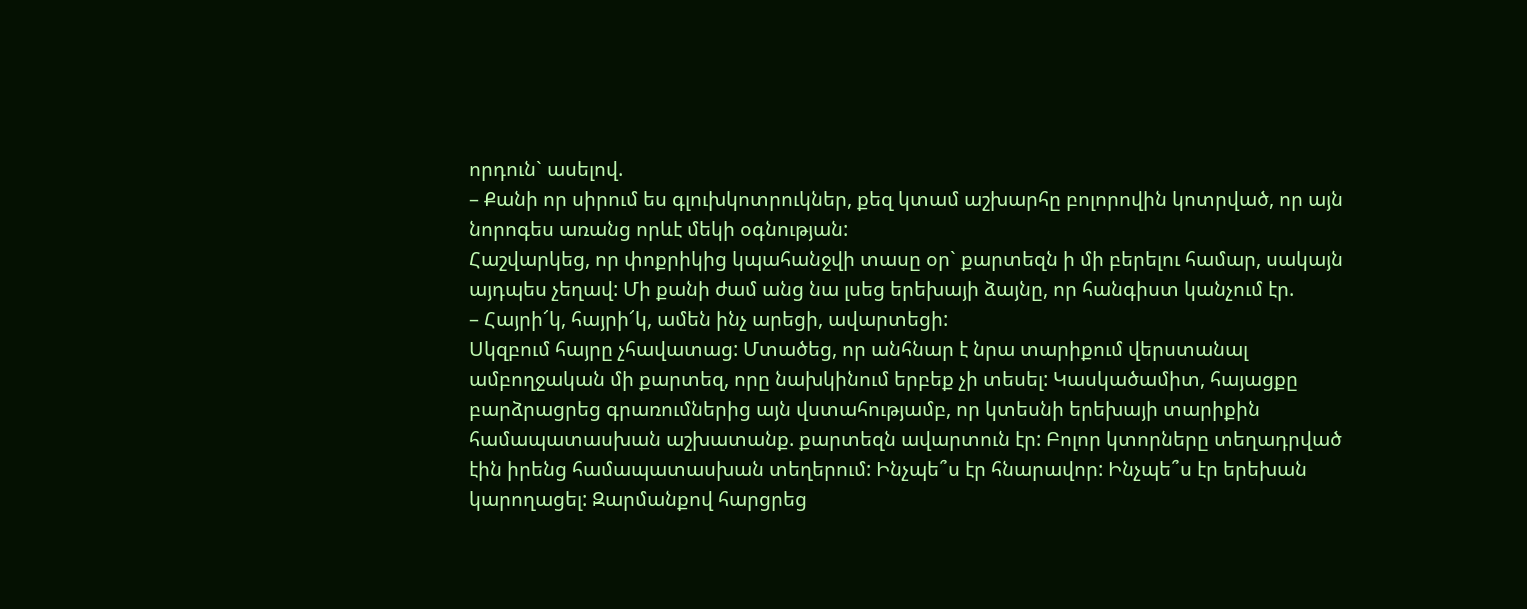որդուն` ասելով.
– Քանի որ սիրում ես գլուխկոտրուկներ, քեզ կտամ աշխարհը բոլորովին կոտրված, որ այն նորոգես առանց որևէ մեկի օգնության:
Հաշվարկեց, որ փոքրիկից կպահանջվի տասը օր` քարտեզն ի մի բերելու համար, սակայն այդպես չեղավ: Մի քանի ժամ անց նա լսեց երեխայի ձայնը, որ հանգիստ կանչում էր.
– Հայրի՜կ, հայրի՜կ, ամեն ինչ արեցի, ավարտեցի:
Սկզբում հայրը չհավատաց: Մտածեց, որ անհնար է նրա տարիքում վերստանալ ամբողջական մի քարտեզ, որը նախկինում երբեք չի տեսել: Կասկածամիտ, հայացքը բարձրացրեց գրառումներից այն վստահությամբ, որ կտեսնի երեխայի տարիքին համապատասխան աշխատանք. քարտեզն ավարտուն էր: Բոլոր կտորները տեղադրված էին իրենց համապատասխան տեղերում: Ինչպե՞ս էր հնարավոր: Ինչպե՞ս էր երեխան կարողացել: Զարմանքով հարցրեց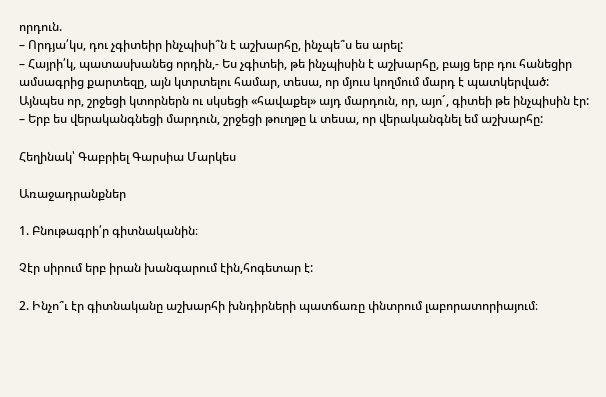որդուն.
– Որդյա՛կս, դու չգիտեիր ինչպիսի՞ն է աշխարհը, ինչպե՞ս ես արել:
– Հայրի՛կ, պատասխանեց որդին,- Ես չգիտեի, թե ինչպիսին է աշխարհը, բայց երբ դու հանեցիր ամսագրից քարտեզը, այն կտրտելու համար, տեսա, որ մյուս կողմում մարդ է պատկերված: Այնպես որ, շրջեցի կտորներն ու սկսեցի «հավաքել» այդ մարդուն, որ, այո´, գիտեի թե ինչպիսին էր:
– Երբ ես վերականգնեցի մարդուն, շրջեցի թուղթը և տեսա, որ վերականգնել եմ աշխարհը:

Հեղինակ՝ Գաբրիել Գարսիա Մարկես

Առաջադրանքներ

1. Բնութագրի՛ր գիտնականին։

Չէր սիրում երբ իրան խանգարում էին,հոգետար է:

2. Ինչո՞ւ էր գիտնականը աշխարհի խնդիրների պատճառը փնտրում լաբորատորիայում։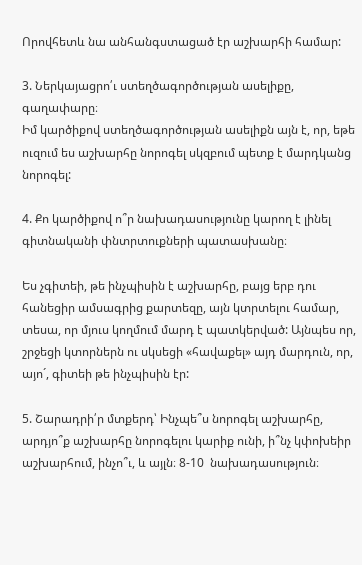Որովհետև նա անհանգստացած էր աշխարհի համար:

3. Ներկայացրո՛ւ ստեղծագործության ասելիքը, գաղափարը։
Իմ կարծիքով ստեղծագործության ասելիքն այն է, որ, եթե ուզում ես աշխարհը նորոգել սկզբում պետք է մարդկանց նորոգել:

4. Քո կարծիքով ո՞ր նախադասությունը կարող է լինել գիտնականի փնտրտուքների պատասխանը։

Ես չգիտեի, թե ինչպիսին է աշխարհը, բայց երբ դու հանեցիր ամսագրից քարտեզը, այն կտրտելու համար, տեսա, որ մյուս կողմում մարդ է պատկերված: Այնպես որ, շրջեցի կտորներն ու սկսեցի «հավաքել» այդ մարդուն, որ, այո´, գիտեի թե ինչպիսին էր:

5. Շարադրի՛ր մտքերդ՝ Ինչպե՞ս նորոգել աշխարհը, արդյո՞ք աշխարհը նորոգելու կարիք ունի, ի՞նչ կփոխեիր աշխարհում, ինչո՞ւ, և այլն։ 8-10  նախադասություն։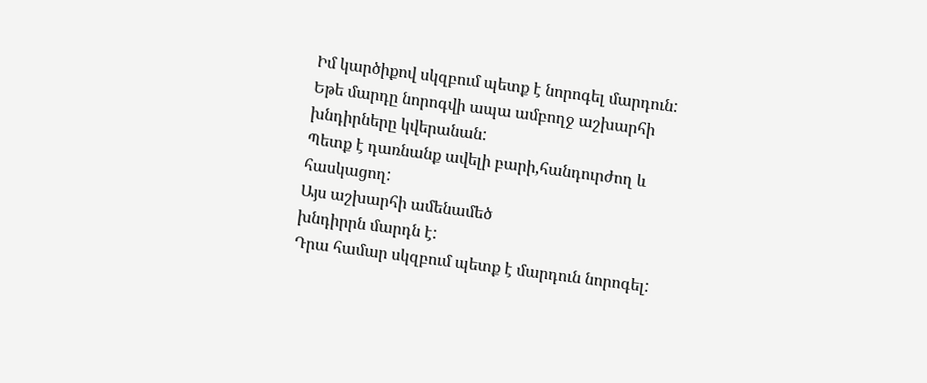Իմ կարծիքով սկզբում պետք է նորոգել մարդուն:
Եթե մարդը նորոգվի ապա ամբողջ աշխարհի
խնդիրները կվերանան:
Պետք է դառնանք ավելի բարի,հանդուրժող և
հասկացող:
Այս աշխարհի ամենամեծ
խնդիրրն մարդն է:
Դրա համար սկզբում պետք է մարդուն նորոգել: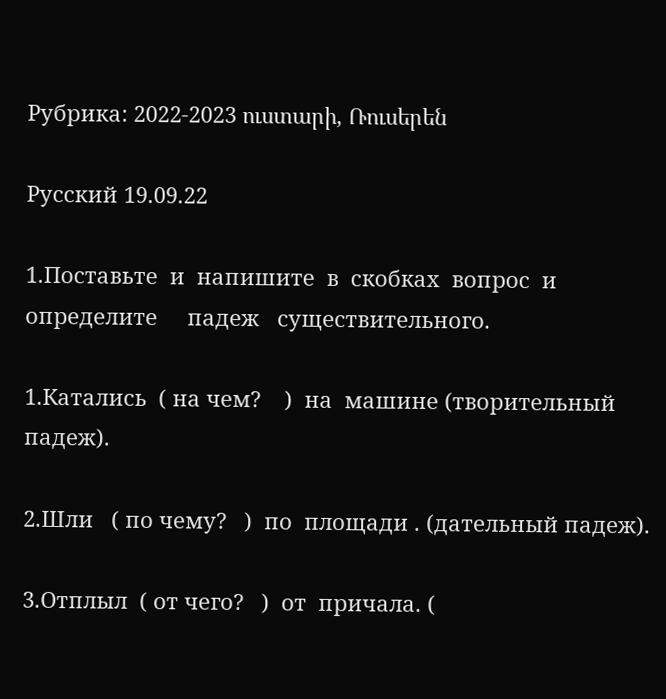Рубрика: 2022-2023 ուստարի, Ռուսերեն

Русский 19.09.22

1.Поставьте  и  напишите  в  скобках  вопрос  и  определите     падеж   существительного.

1.Катались  ( на чем?    )  на  машине (творительный падеж).

2.Шли   ( по чему?   )  по  площади . (дательный падеж).

3.Отплыл  ( от чего?   )  от  причала. (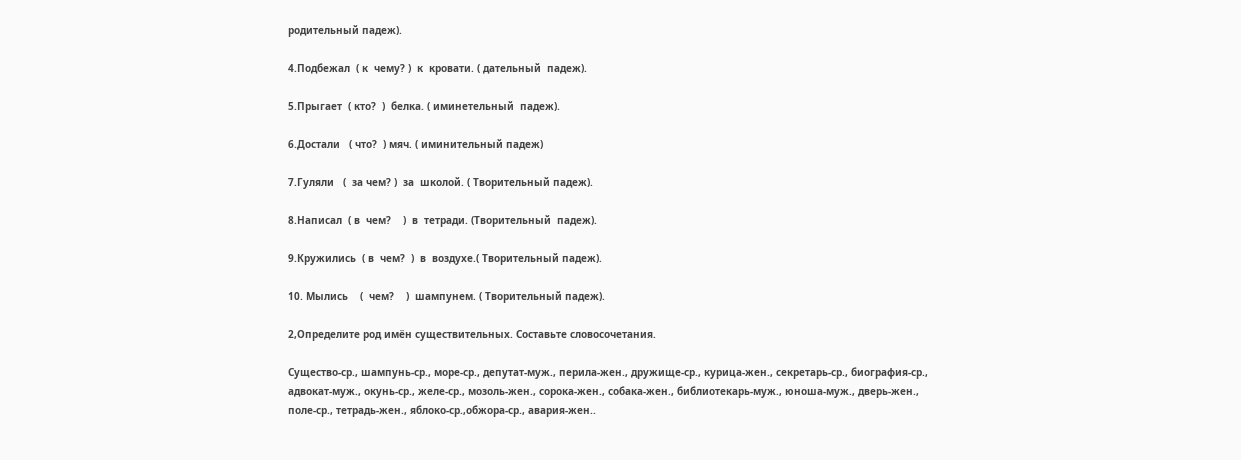родительный падеж).

4.Подбежал  ( к  чему? )  к  кровати. ( дательный  падеж).

5.Прыгает  ( кто?  )  белка. ( иминетельный  падеж).

6.Достали   ( что?  ) мяч. ( иминительный падеж)

7.Гуляли   (  за чем? )  за  школой. ( Творительный падеж).

8.Написал  ( в  чем?    )  в  тетради. (Творительный  падеж).

9.Кружились  ( в  чем?  )  в  воздухе.( Творительный падеж).

10. Мылись    (  чем?    )  шампунем. ( Творительный падеж).

2,Определите род имён существительных. Составьте словосочетания.

Существо-ср., шампунь-ср., море-ср., депутат-муж., перила-жен., дружище-ср., курица-жен., секретарь-ср., биография-ср., адвокат-муж., окунь-ср., желе-ср., мозоль-жен., сорока-жен., собака-жен., библиотекарь-муж., юноша-муж., дверь-жен., поле-ср., тетрадь-жен., яблоко-ср.,обжора-ср., авария-жен..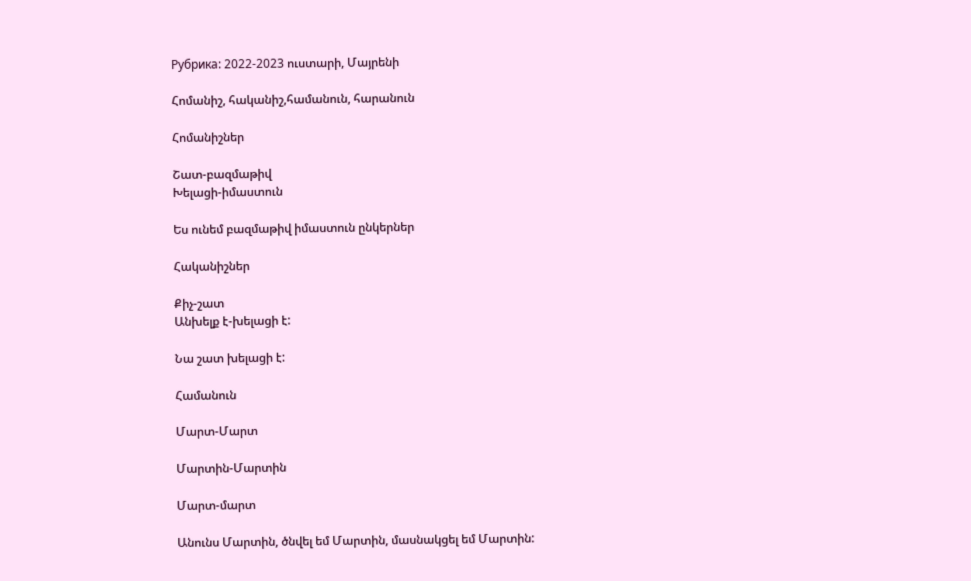Рубрика: 2022-2023 ուստարի, Մայրենի

Հոմանիշ, հականիշ,համանուն, հարանուն

Հոմանիշներ

Շատ-բազմաթիվ
Խելացի-իմաստուն

Ես ունեմ բազմաթիվ իմաստուն ընկերներ

Հականիշներ

Քիչ-շատ
Անխելք է-խելացի է:

Նա շատ խելացի է:

Համանուն

Մարտ-Մարտ

Մարտին-Մարտին

Մարտ-մարտ

Անունս Մարտին, ծնվել եմ Մարտին, մասնակցել եմ Մարտին: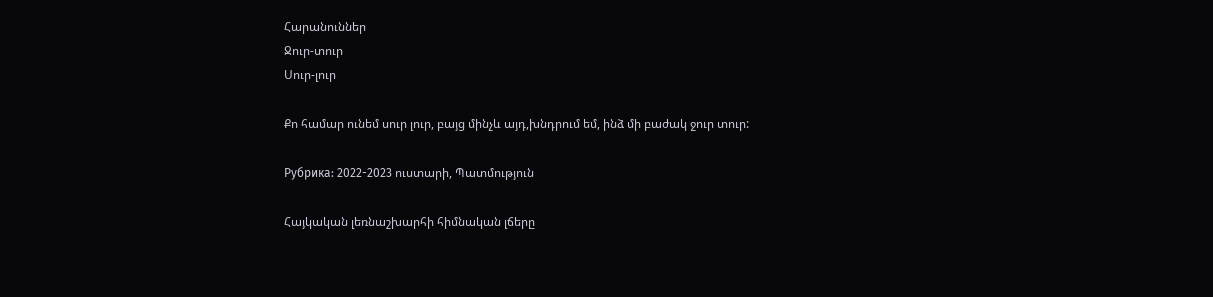Հարանուններ
Ջուր-տուր
Սուր-լուր

Քո համար ունեմ սուր լուր, բայց մինչև այդ,խնդրում եմ, ինձ մի բաժակ ջուր տուր:

Рубрика: 2022-2023 ուստարի, Պատմություն

Հայկական լեռնաշխարհի հիմնական լճերը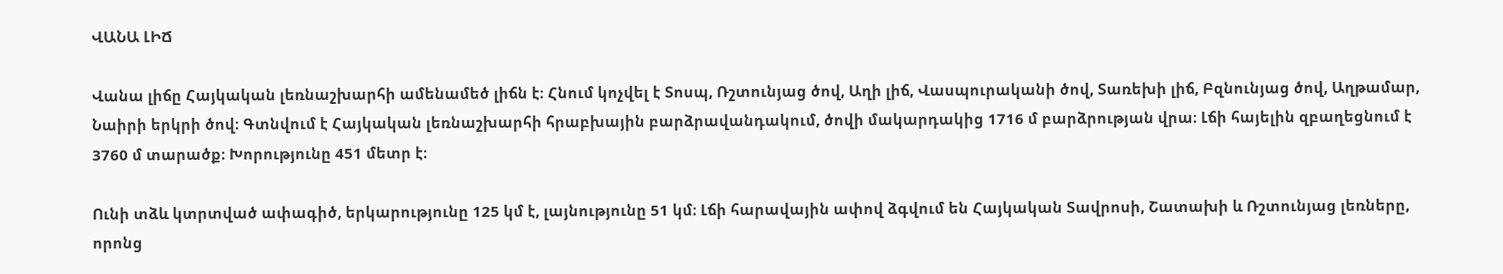ՎԱՆԱ ԼԻՃ

Վանա լիճը Հայկական լեռնաշխարհի ամենամեծ լիճն է։ Հնում կոչվել է Տոսպ, Ռշտունյաց ծով, Աղի լիճ, Վասպուրականի ծով, Տառեխի լիճ, Բզնունյաց ծով, Աղթամար, Նաիրի երկրի ծով։ Գտնվում է Հայկական լեռնաշխարհի հրաբխային բարձրավանդակում, ծովի մակարդակից 1716 մ բարձրության վրա։ Լճի հայելին զբաղեցնում է 3760 մ տարածք։ Խորությունը 451 մետր է։

Ունի տձև կտրտված ափագիծ, երկարությունը 125 կմ է, լայնությունը 51 կմ։ Լճի հարավային ափով ձգվում են Հայկական Տավրոսի, Շատախի և Ռշտունյաց լեռները, որոնց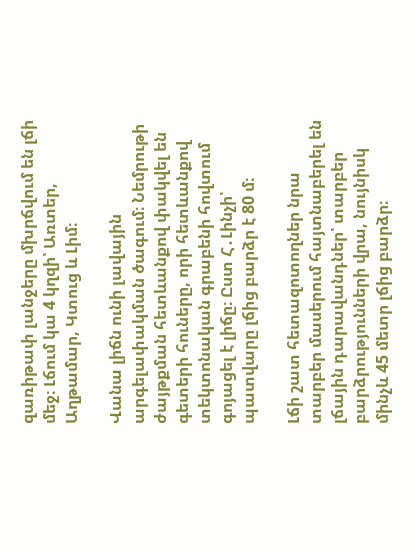զառիթափ լանջերը մխրճվում են լճի մեջ։ Լճում կա 4 կղզի՝ Առտեր, Աղթամար, Կտուց և Լիմ։

Վանա լիճն ունի լավային արգելափակման ծագում։ Նեմրութի ժայթքման հետևանքով փակվել են գետերի հուները, որի հետևանքով տեկտոնական գրաբենի հովտում գոյացել է լիճը։ Ըստ Հ․Լինչի՝ պատվարը լճից բարձր է 80 մ։

Լճի շատ հետազոտողներ նրա տարբեր մասերում հայտնաբերել են լճային դարավանդներ՝ տարբեր բարձրությունների վրա, նույնիսկ մինչև 45 մետր լճից բարձր։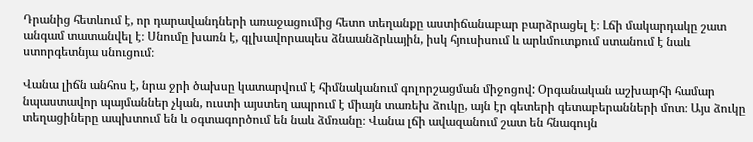Դրանից հետևում է, որ դարավանդների առաջացումից հետո տեղանքը աստիճանաբար բարձրացել է։ Լճի մակարդակը շատ անգամ տատանվել է։ Սնումը խառն է, գլխավորապես ձնաանձրևային, իսկ հյուսիսում և արևմուտքում ստանում է նաև ստորգետնյա սնուցում։

Վանա լիճն անհոս է, նրա ջրի ծախսը կատարվում է հիմնականում գոլորշացման միջոցով: Օրգանական աշխարհի համար նպաստավոր պայմաններ չկան, ուստի այստեղ ապրում է միայն տառեխ ձուկը, այն էր գետերի գետաբերանների մոտ։ Այս ձուկը տեղացիները ապխտում են և օգտագործում են նաև ձմռանը։ Վանա լճի ավազանում շատ են հնագույն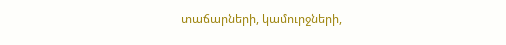տաճարների, կամուրջների,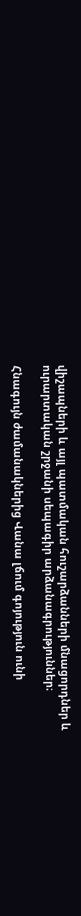վիշապների և այլ պատմական հուշարձանների մնացորդներ և ուրարտական շրջանի սեպագիր արձանագրություններ։

Հնագույն ժամանակներից Վանա լճում գոյություն ունի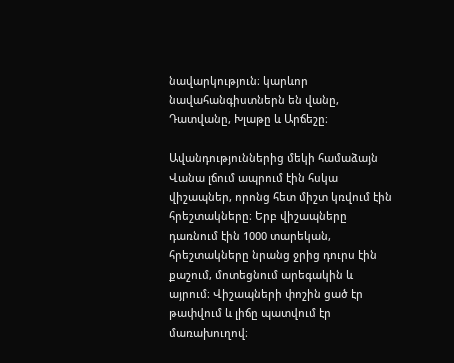նավարկություն։ կարևոր նավահանգիստներն են վանը, Դատվանը, Խլաթը և Արճեշը։

Ավանդություններից մեկի համաձայն Վանա լճում ապրում էին հսկա վիշապներ, որոնց հետ միշտ կռվում էին հրեշտակները։ Երբ վիշապները դառնում էին 1000 տարեկան, հրեշտակները նրանց ջրից դուրս էին քաշում, մոտեցնում արեգակին և այրում։ Վիշապների փոշին ցած էր թափվում և լիճը պատվում էր մառախուղով։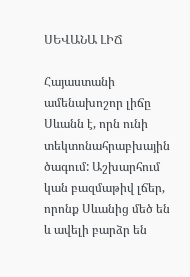ՍԵՎԱՆԱ ԼԻՃ

Հայաստանի ամենախոշոր լիճը Սևանն է, որն ունի տեկտոնահրաբխային ծագում: Աշխարհում կան բազմաթիվ լճեր, որոնք Սևանից մեծ են և ավելի բարձր են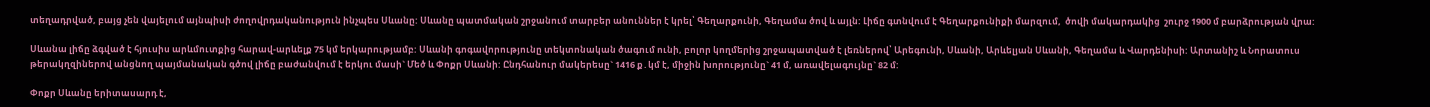տեղադրված, բայց չեն վայելում այնպիսի ժողովրդականություն ինչպես Սևանը: Սևանը պատմական շրջանում տարբեր անուններ է կրել՝ Գեղարքունի, Գեղամա ծով և այլն: Լիճը գտնվում է Գեղարքունիքի մարզում,  ծովի մակարդակից  շուրջ 1900 մ բարձրության վրա:

Սևանա լիճը ձգված է հյուսիս արևմուտքից հարավ-արևելք 75 կմ երկարությամբ: Սևանի գոգավորությունը տեկտոնական ծագում ունի, բոլոր կողմերից շրջապատված է լեռներով՝ Արեգունի, Սևանի, Արևելյան Սևանի, Գեղամա և Վարդենիսի: Արտանիշ և Նորատուս թերակղզիներով անցնող պայմանական գծով լիճը բաժանվում է երկու մասի` Մեծ և Փոքր Սևանի: Ընդհանուր մակերեսը` 1416 ք․կմ է, միջին խորությունը` 41 մ, առավելագույնը` 82 մ:

Փոքր Սևանը երիտասարդ է,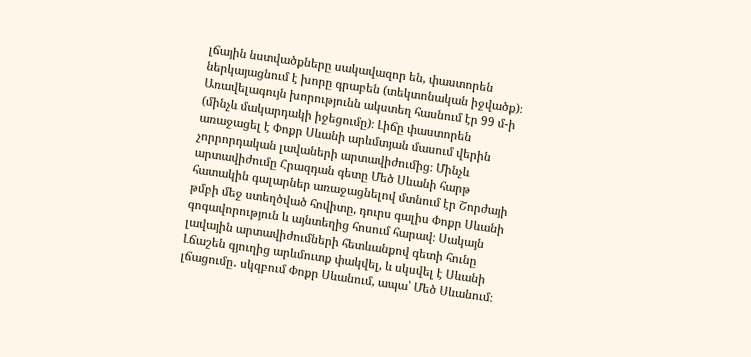լճային նստվածքները սակավազոր են, փաստորեն ներկայացնում է խորը գրաբեն (տեկտոնական իջվածք)։ Առավելագույն խորությունն ակստեղ հասնում էր 99 մ-ի (մինչև մակարդակի իջեցումը)։ Լիճը փաստորեն առաջացել է Փոքր Սևանի արևմտյան մասում վերին չորրորդական լավաների արտավիժումից։ Մինչև արտավիժումը Հրազդան գետը Մեծ Սևանի հարթ հատակին գալարներ առաջացնելով մտնում էր Շորժայի թմբի մեջ ստեղծված հովիտը, դուրս գալիս Փոքր Սևանի գոգավորություն և այնտեղից հոսում հարավ։ Սակայն լավային արտավիժումների հետևանքով գետի հունը Լճաշեն գյուղից արևմուտք փակվել, և սկսվել է Սևանի լճացումը․ սկզբում Փոքր Սևանում, ապա՝ Մեծ Սևանում։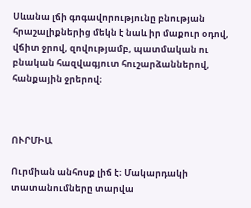Սևանա լճի գոգավորությունը բնության հրաշալիքներից մեկն է նաև իր մաքուր օդով, վճիտ ջրով, զովությամբ, պատմական ու բնական հազվագյուտ հուշարձաններով, հանքային ջրերով։



ՈՒՐՄԻԱ

Ուրմիան անհոսք լիճ է։ Մակարդակի տատանումները տարվա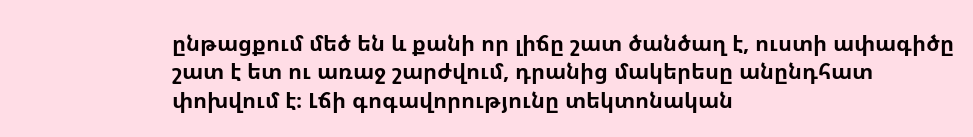ընթացքում մեծ են և քանի որ լիճը շատ ծանծաղ է, ուստի ափագիծը շատ է ետ ու առաջ շարժվում, դրանից մակերեսը անընդհատ փոխվում է։ Լճի գոգավորությունը տեկտոնական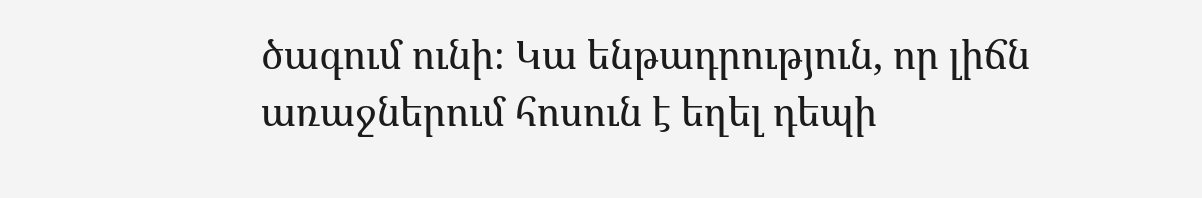ծագում ունի։ Կա ենթադրություն, որ լիճն առաջներում հոսուն է եղել դեպի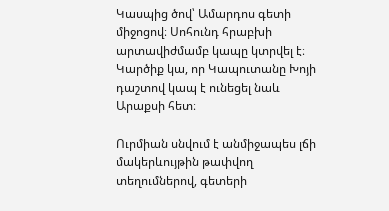Կասպից ծով՝ Ամարդոս գետի միջոցով։ Սոհունդ հրաբխի արտավիժմամբ կապը կտրվել է։ Կարծիք կա, որ Կապուտանը Խոյի դաշտով կապ է ունեցել նաև Արաքսի հետ։

Ուրմիան սնվում է անմիջապես լճի մակերևույթին թափվող տեղումներով, գետերի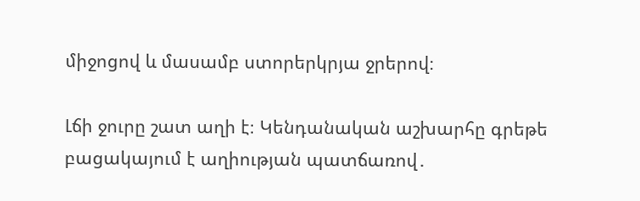միջոցով և մասամբ ստորերկրյա ջրերով։

Լճի ջուրը շատ աղի է։ Կենդանական աշխարհը գրեթե բացակայում է աղիության պատճառով․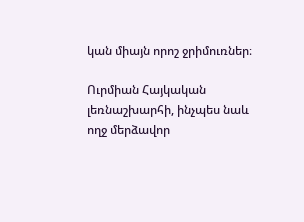կան միայն որոշ ջրիմուռներ։

Ուրմիան Հայկական լեռնաշխարհի, ինչպես նաև ողջ մերձավոր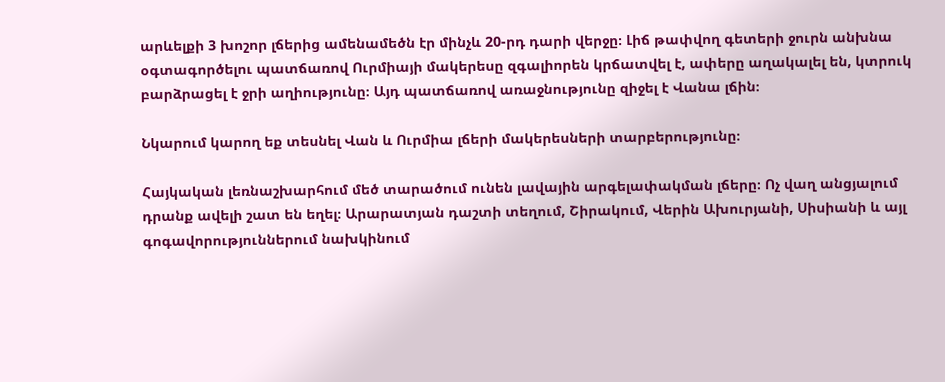արևելքի 3 խոշոր լճերից ամենամեծն էր մինչև 20-րդ դարի վերջը։ Լիճ թափվող գետերի ջուրն անխնա օգտագործելու պատճառով Ուրմիայի մակերեսը զգալիորեն կրճատվել է, ափերը աղակալել են, կտրուկ բարձրացել է ջրի աղիությունը։ Այդ պատճառով առաջնությունը զիջել է Վանա լճին։

Նկարում կարող եք տեսնել Վան և Ուրմիա լճերի մակերեսների տարբերությունը։

Հայկական լեռնաշխարհում մեծ տարածում ունեն լավային արգելափակման լճերը։ Ոչ վաղ անցյալում դրանք ավելի շատ են եղել։ Արարատյան դաշտի տեղում, Շիրակում, Վերին Ախուրյանի, Սիսիանի և այլ գոգավորություններում նախկինում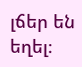լճեր են եղել։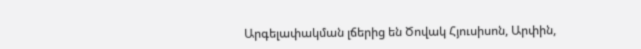Արգելափակման լճերից են Ծովակ Հյուսիսոն, Արփին,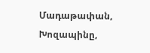Մադաթափան, Խոզապինը,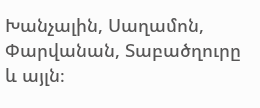Խանչալին, Սաղամոն, Փարվանան, Տաբածղուրը և այլն։